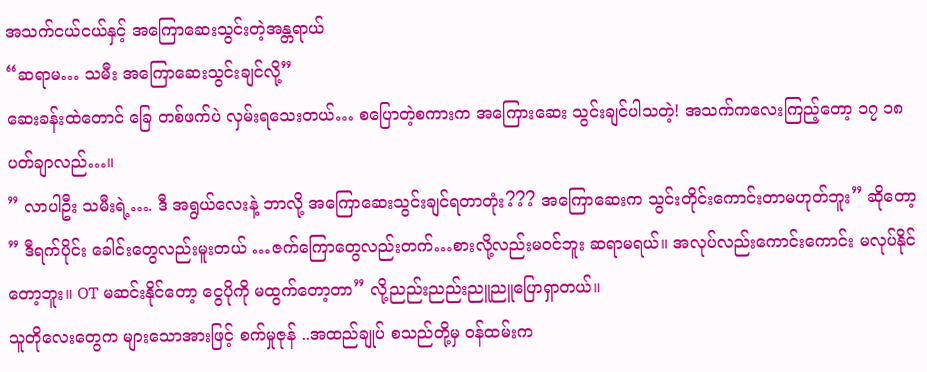အသက်ငယ်ငယ်နှင့် အကြောဆေးသွင်းတဲ့အန္တရာယ်
“ဆရာမ… သမီး အကြောဆေးသွင်းချင်လို့”
ဆေးခန်းထဲတောင် ခြေ တစ်ဖက်ပဲ လှမ်းရသေးတယ်… စပြောတဲ့စကားက အကြေားဆေး သွင်းချင်ပါသတဲ့! အသက်ကလေးကြည့်တော့ ၁၇ ၁၈ ပတ်ချာလည်…။
” လာပါဦး သမီးရဲ့…. ဒီ အရွယ်လေးနဲ့ ဘာလို့ အကြောဆေးသွင်းချင်ရတာတုံး??? အကြောဆေးက သွင်းတိုင်းကောင်းတာမဟုတ်ဘူး” ဆိုတော့
” ဒီရက်ပိုင်း ခေါင်းတွေလည်းမူးတယ် …ဇက်ကြောတွေလည်းတက်…စားလို့လည်းမဝင်ဘူး ဆရာမရယ်။ အလုပ်လည်းကောင်းကောင်း မလုပ်နိုင်တော့ဘူး။ OT မဆင်းနိုင်တော့ ငွေပိုကို မထွက်တော့တာ” လို့ညည်းညည်းညူညူပြောရှာတယ်။
သူတိုလေးတွေက များသောအားဖြင့် စက်မှုဇုန် ..အထည်ချုပ် စသည်တို့မှ ဝန်ထမ်းက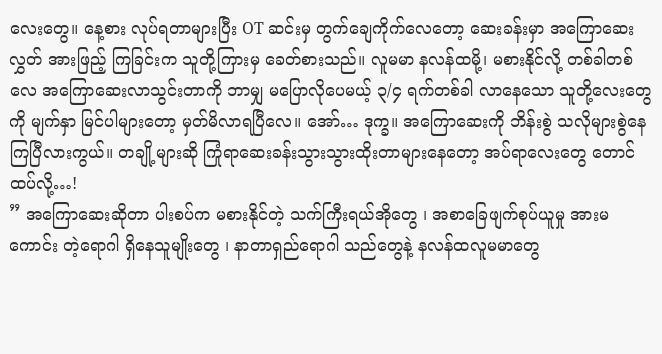လေးတွေ။ နေ့စား လုပ်ရတာများပြီး OT ဆင်းမှ တွက်ချေကိုက်လေတော့ ဆေးခန်းမှာ အကြောဆေးလွှတ် အားဖြည့် ကြခြင်းက သူတို့ကြားမှ ခေတ်စားသည်။ လူမမာ နလန်ထမို့၊ မစားနိုင်လို့ တစ်ခါတစ်လေ အကြောဆေးလာသွင်းတာကို ဘာမျှ မပြောလိုပေမယ့် ၃/၄ ရက်တစ်ခါ လာနေသော သူတို့လေးတွေကို မျက်နှာ မြင်ပါများတော့ မှတ်မိလာရပြီလေ။ အော်… ဒုက္ခ။ အကြောဆေးကို ဘိန်းစွဲ သလိုများစွဲနေကြပြီလားကွယ်။ တချို့များဆို ကြုံရာဆေးခန်းသွားသွားထိုးတာများနေတော့ အပ်ရာလေးတွေ တောင် ထပ်လို့…!
” အကြောဆေးဆိုတာ ပါးစပ်က မစားနိုင်တဲ့ သက်ကြီးရယ်အိုတွေ ၊ အစာခြေဖျက်စုပ်ယူမှု အားမကောင်း တဲ့ရောဂါ ရှိနေသူမျိုးတွေ ၊ နာတာရှည်ရောဂါ သည်တွေနဲ့ နလန်ထလူမမာတွေ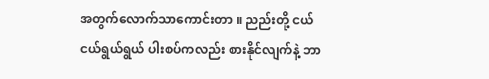အတွက်လောက်သာကောင်းတာ ။ ညည်းတို့ ငယ်ငယ်ရွယ်ရွယ် ပါးစပ်ကလည်း စားနိုင်လျက်နဲ့ ဘာ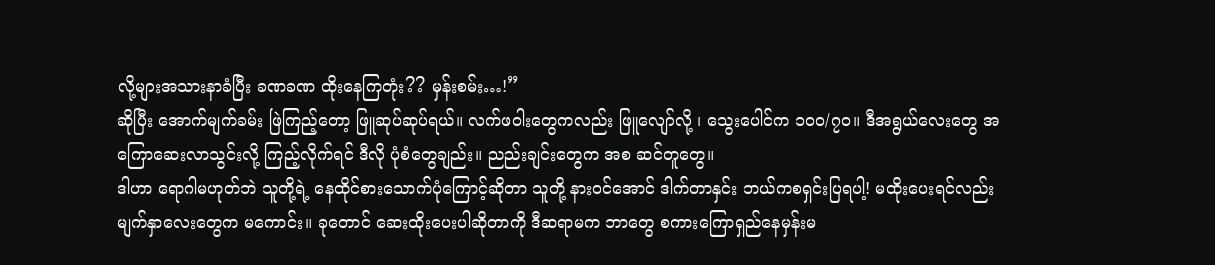လို့များအသားနာခံပြီး ခဏခဏ ထိုးနေကြတုံး?? မှန်းစမ်း…!”
ဆိုပြီး အောက်မျက်ခမ်း ဖြဲကြည့်တော့ ဖြူဆုပ်ဆုပ်ရယ်။ လက်ဖဝါးတွေကလည်း ဖြူလျော်လို့ ၊ သွေးပေါင်က ၁၀၀/၇၀။ ဒီအရွယ်လေးတွေ အကြောဆေးလာသွင်းလို့ ကြည့်လိုက်ရင် ဒီလို ပုံစံတွေချည်း။ ညည်းချင်းတွေက အစ ဆင်တူတွေ။
ဒါဟာ ရောဂါမဟုတ်ဘဲ သူတို့ရဲ့ နေထိုင်စားသောက်ပုံကြောင့်ဆိုတာ သူတို့ နားဝင်အောင် ဒါက်တာနှင်း ဘယ်ကစရှင်းပြရပါ့! မထိုးပေးရင်လည်း မျက်နှာလေးတွေက မကောင်း။ ခုတောင် ဆေးထိုးပေးပါဆိုတာကို ဒီဆရာမက ဘာတွေ စကားကြောရှည်နေမှန်းမ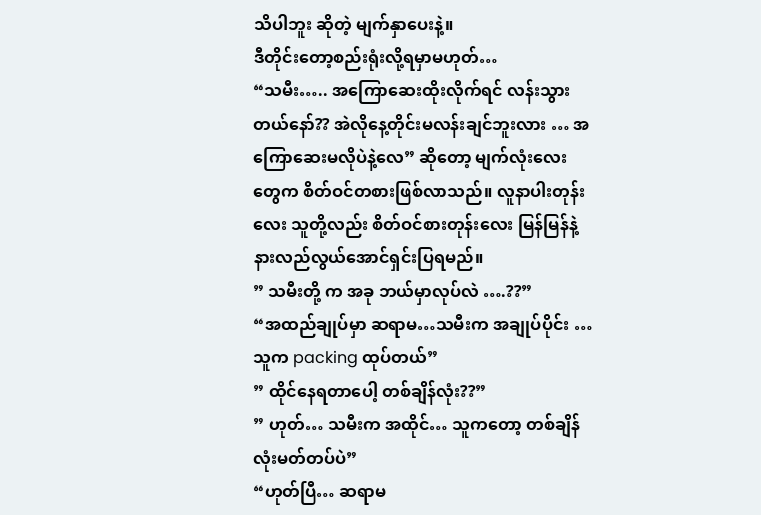သိပါဘူး ဆိုတဲ့ မျက်နှာပေးနဲ့။
ဒီတိုင်းတော့စည်းရုံးလို့ရမှာမဟုတ်…
“သမီး….. အကြောဆေးထိုးလိုက်ရင် လန်းသွားတယ်နော်?? အဲလိုနေ့တိုင်းမလန်းချင်ဘူးလား … အကြောဆေးမလိုပဲနဲ့လေ” ဆိုတော့ မျက်လုံးလေးတွေက စိတ်ဝင်တစားဖြစ်လာသည်။ လူနာပါးတုန်းလေး သူတို့လည်း စိတ်ဝင်စားတုန်းလေး မြန်မြန်နဲ့နားလည်လွယ်အောင်ရှင်းပြရမည်။
” သမီးတို့ က အခု ဘယ်မှာလုပ်လဲ ….??”
“အထည်ချုပ်မှာ ဆရာမ…သမီးက အချုပ်ပိုင်း …သူက packing ထုပ်တယ်”
” ထိုင်နေရတာပေါ့ တစ်ချိန်လုံး??”
” ဟုတ်… သမီးက အထိုင်… သူကတော့ တစ်ချိန်လုံးမတ်တပ်ပဲ”
“ဟုတ်ပြီ… ဆရာမ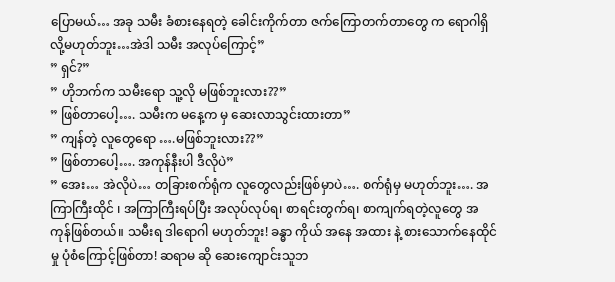ပြောမယ်… အခု သမီး ခံစားနေရတဲ့ ခေါင်းကိုက်တာ ဇက်ကြောတက်တာတွေ က ရောဂါရှိလို့မဟုတ်ဘူး…အဲဒါ သမီး အလုပ်ကြောင့်”
” ရှင်?”
” ဟိုဘက်က သမီးရော သူ့လို မဖြစ်ဘူးလား??”
” ဖြစ်တာပေါ့…. သမီးက မနေ့က မှ ဆေးလာသွင်းထားတာ”
” ကျန်တဲ့ လူတွေရော ….မဖြစ်ဘူးလား??”
” ဖြစ်တာပေါ့…. အကုန်နီးပါ ဒီလိုပဲ”
” အေး… အဲလိုပဲ… တခြားစက်ရုံက လူတွေလည်းဖြစ်မှာပဲ…. စက်ရုံမှ မဟုတ်ဘူး…. အကြာကြီးထိုင် ၊ အကြာကြီးရပ်ပြီး အလုပ်လုပ်ရ၊ စာရင်းတွက်ရ၊ စာကျက်ရတဲ့လူတွေ အကုန်ဖြစ်တယ်။ သမီးရ ဒါရောဂါ မဟုတ်ဘူး! ခန္ဓာ ကိုယ် အနေ အထား နဲ့ စားသောက်နေထိုင်မှု ပုံစံကြောင့်ဖြစ်တာ! ဆရာမ ဆို ဆေးကျောင်းသူဘ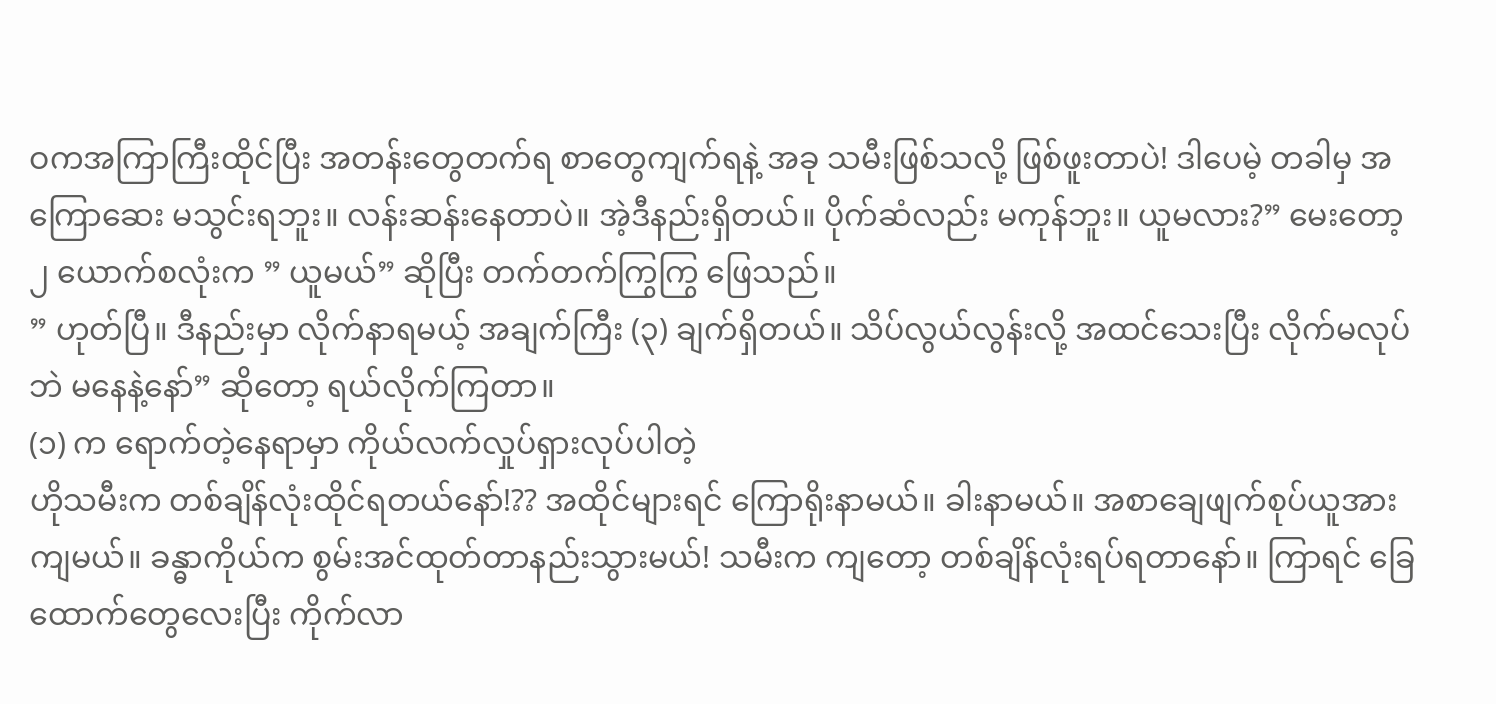ဝကအကြာကြီးထိုင်ပြီး အတန်းတွေတက်ရ စာတွေကျက်ရနဲ့ အခု သမီးဖြစ်သလို့ ဖြစ်ဖူးတာပဲ! ဒါပေမဲ့ တခါမှ အကြောဆေး မသွင်းရဘူး။ လန်းဆန်းနေတာပဲ။ အဲ့ဒီနည်းရှိတယ်။ ပိုက်ဆံလည်း မကုန်ဘူး။ ယူမလား?” မေးတော့ ၂ ယောက်စလုံးက ” ယူမယ်” ဆိုပြီး တက်တက်ကြွကြွ ဖြေသည်။
” ဟုတ်ပြီ။ ဒီနည်းမှာ လိုက်နာရမယ့် အချက်ကြီး (၃) ချက်ရှိတယ်။ သိပ်လွယ်လွန်းလို့ အထင်သေးပြီး လိုက်မလုပ်ဘဲ မနေနဲ့နော်” ဆိုတော့ ရယ်လိုက်ကြတာ။
(၁) က ရောက်တဲ့နေရာမှာ ကိုယ်လက်လှုပ်ရှားလုပ်ပါတဲ့
ဟိုသမီးက တစ်ချိန်လုံးထိုင်ရတယ်နော်!?? အထိုင်များရင် ကြောရိုးနာမယ်။ ခါးနာမယ်။ အစာချေဖျက်စုပ်ယူအားကျမယ်။ ခန္ဓာကိုယ်က စွမ်းအင်ထုတ်တာနည်းသွားမယ်! သမီးက ကျတော့ တစ်ချိန်လုံးရပ်ရတာနော်။ ကြာရင် ခြေထောက်တွေလေးပြီး ကိုက်လာ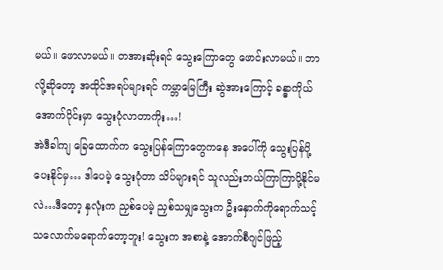မယ်။ ဖောလာမယ်။ တအားဆိုးရင် သွေးကြောတွေ ဖောင်းလာမယ်။ ဘာလို့ဆိုတော့ အထိုင်အရပ်များရင် ကမ္ဘာမြေကြီး ဆွဲအားကြောင့် ခန္ဓာကိုယ်အောက်ပိုင်းမှာ သွေးပုံလာတာကိုး…!
အဲဒီခါကျ ခြေထောက်က သွေးပြန်ကြောတွေကနေ အပေါ်ကို သွေးပြန်ပို့ပေးနိုင်မှ… ဒါပေမဲ့ သွေးပုံတာ သိပ်များရင် သူလည်းဘယ်ကြာကြာပို့နိုင်မလဲ…ဒီတော့ နှလုံးက ညှစ်ပေမဲ့ ညှစ်သမျှသွေးက ဦးနှောက်ကိုရောက်သင့်သလောက်မရောက်တော့ဘူး! သွေးက အစာနဲ့ အောက်စီဂျင်ဖြည့်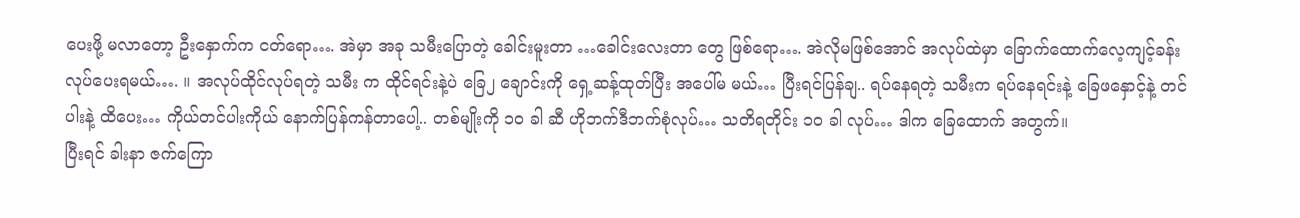ပေးဖို့ မလာတော့ ဦးနှောက်က ငတ်ရော…. အဲမှာ အခု သမီးပြောတဲ့ ခေါင်းမူးတာ …ခေါင်းလေးတာ တွေ ဖြစ်ရော…. အဲလိုမဖြစ်အောင် အလုပ်ထဲမှာ ခြောက်ထောက်လေ့ကျင့်ခန်း လုပ်ပေးရမယ်…. ။ အလုပ်ထိုင်လုပ်ရတဲ့ သမီး က ထိုင်ရင်းနဲ့ပဲ ခြေ၂ ချောင်းကို ရှေ့ဆန့်ထုတ်ပြီး အပေါ်မ မယ်… ပြီးရင်ပြန်ချ.. ရပ်နေရတဲ့ သမီးက ရပ်နေရင်းနဲ့ ခြေဖနှောင့်နဲ့ တင်ပါးနဲ့ ထိပေး… ကိုယ်တင်ပါးကိုယ် နောက်ပြန်ကန်တာပေါ့.. တစ်မျိုးကို ၁၀ ခါ ဆီ ဟိုဘက်ဒီဘက်စုံလုပ်… သတိရတိုင်း ၁၀ ခါ လုပ်… ဒါက ခြေထောက် အတွက်။
ပြီးရင် ခါးနာ ဇက်ကြော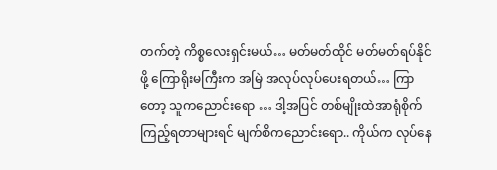တက်တဲ့ ကိစ္စလေးရှင်းမယ်… မတ်မတ်ထိုင် မတ်မတ်ရပ်နိုင်ဖို့ ကြောရိုးမကြီးက အမြဲ အလုပ်လုပ်ပေးရတယ်… ကြာတော့ သူကညောင်းရော … ဒါ့အပြင် တစ်မျိုးထဲအာရုံစိုက်ကြည့်ရတာများရင် မျက်စိကညောင်းရော.. ကိုယ်က လုပ်နေ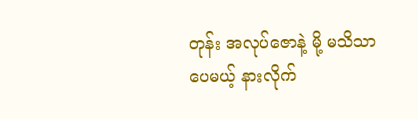တုန်း အလုပ်ဇောနဲ့ မို့ မသိသာပေမယ့် နားလိုက်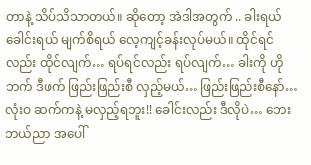တာနဲ့ သိပ်သိသာတယ်။ ဆိုတော့ အဲဒါအတွက် .. ခါးရယ် ခေါင်းရယ် မျက်စိရယ် လေ့ကျင့်ခန်းလုပ်မယ်။ ထိုင်ရင် လည်း ထိုင်လျက်… ရပ်ရင်လည်း ရပ်လျက်… ခါးကို ဟိုဘက် ဒီဖက် ဖြည်းဖြည်းစီ လှည့်မယ်… ဖြည်းဖြည်းစီနော်…လုံးဝ ဆက်ကနဲ့ မလှည့်ရဘူး!! ခေါင်းလည်း ဒီလိုပဲ… ဘေးဘယ်ညာ အပေါ်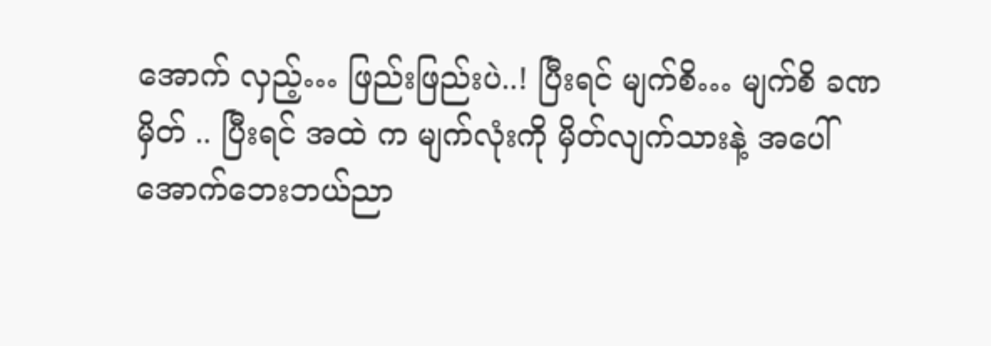အောက် လှည့်… ဖြည်းဖြည်းပဲ..! ပြီးရင် မျက်စိ… မျက်စိ ခဏ မှိတ် .. ပြီးရင် အထဲ က မျက်လုံးကို မှိတ်လျက်သားနဲ့ အပေါ်အောက်ဘေးဘယ်ညာ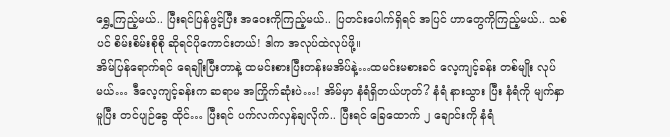ရွှေ့ကြည့်မယ်.. ပြီးရင်ပြန်ဖွင့်ပြီး အဝေးကိုကြည့်မယ်.. ပြတင်းပေါက်ရှိရင် အပြင် ဟာတွေကိုကြည့်မယ်.. သစ်ပင် စိမ်းစိမ်းစိုစို ဆိုရင်ပိုကောင်းတယ်! ဒါက အလုပ်ထဲလုပ်ဖို့။
အိမ်ပြန်ရောက်ရင် ရေချိုးပြီးတာနဲ့ ထမင်းစားပြီးတန်းမအိပ်နဲ့…ထမင်းမစားခင် လေ့ကျင့်ခန်း တစ်မျိုး လုပ်မယ်… ဒီလေ့ကျင့်ခန်းက ဆရာမ အကြိုက်ဆုံးပဲ…! အိမ်မှာ နံရံရှိတယ်ဟုတ်? နံရံ နားသွား ပြီး နံရံကို မျက်နှာမူပြီး တင်ပျဉ်ခွေ ထိုင်… ပြီးရင် ပက်လက်လှန်ချလိုက်.. ပြီးရင် ခြေထောက် ၂ ချောင်းကို နံရံ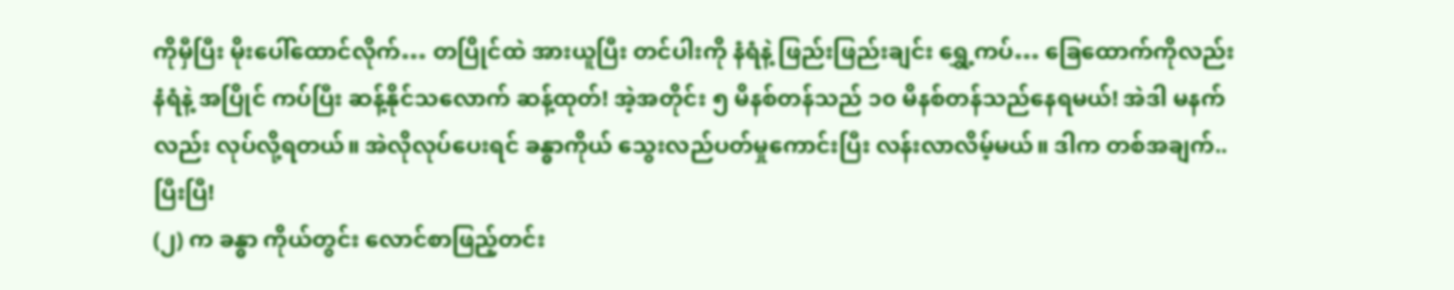ကိုမှီပြီး မိုးပေါ်ထောင်လိုက်… တပြိုင်ထဲ အားယူပြီး တင်ပါးကို နံရံနဲ့ ဖြည်းဖြည်းချင်း ရွှေ့ကပ်… ခြေထောက်ကိုလည်း နံရံနဲ့ အပြိုင် ကပ်ပြီး ဆန့်နိုင်သလောက် ဆန့်ထုတ်! အဲ့အတိုင်း ၅ မိနစ်တန်သည် ၁၀ မိနစ်တန်သည်နေရမယ်! အဲဒါ မနက်လည်း လုပ်လို့ရတယ်။ အဲလိုလုပ်ပေးရင် ခန္ဓာကိုယ် သွေးလည်ပတ်မှုကောင်းပြီး လန်းလာလိမ့်မယ်။ ဒါက တစ်အချက်..ပြီးပြီ!
(၂) က ခန္ဓာ ကိုယ်တွင်း လောင်စာဖြည့်တင်း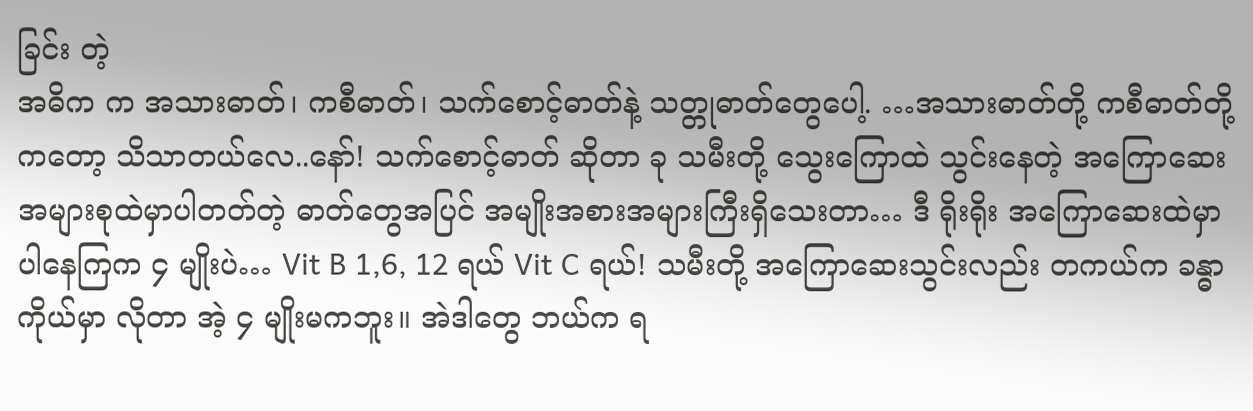ခြင်း တဲ့
အဓိက က အသားဓာတ်၊ ကစီဓာတ်၊ သက်စောင့်ဓာတ်နဲ့ သတ္တုဓာတ်တွေပေါ့. …အသားဓာတ်တို့ ကစီဓာတ်တို့ကတော့ သိသာတယ်လေ..နော်! သက်စောင့်ဓာတ် ဆိုတာ ခု သမီးတို့ သွေးကြောထဲ သွင်းနေတဲ့ အကြောဆေး အများစုထဲမှာပါတတ်တဲ့ ဓာတ်တွေအပြင် အမျိုးအစားအများကြီးရှိသေးတာ… ဒီ ရိုးရိုး အကြောဆေးထဲမှာ ပါနေကြက ၄ မျိုးပဲ… Vit B 1,6, 12 ရယ် Vit C ရယ်! သမီးတို့ အကြောဆေးသွင်းလည်း တကယ်က ခန္ဓာကိုယ်မှာ လိုတာ အဲ့ ၄ မျိုးမကဘူး။ အဲဒါတွေ ဘယ်က ရ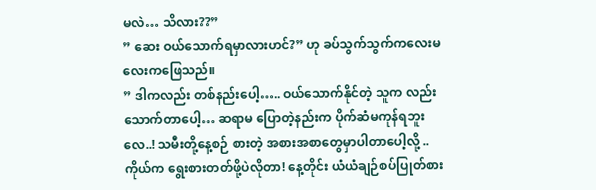မလဲ… သိလား??”
” ဆေး ဝယ်သောက်ရမှာလားဟင်?” ဟု ခပ်သွက်သွက်ကလေးမလေးကဖြေသည်။
” ဒါကလည်း တစ်နည်းပေါ့….. ဝယ်သောက်နိုင်တဲ့ သူက လည်းသောက်တာပေါ့… ဆရာမ ပြောတဲ့နည်းက ပိုက်ဆံမကုန်ရဘူးလေ..! သမီးတို့နေ့စဉ် စားတဲ့ အစားအစာတွေမှာပါတာပေါ့လို့ .. ကိုယ်က ရွေးစားတတ်ဖို့ပဲလိုတာ! နေ့တိုင်း ယံယံချဉ်စပ်ပြုတ်စား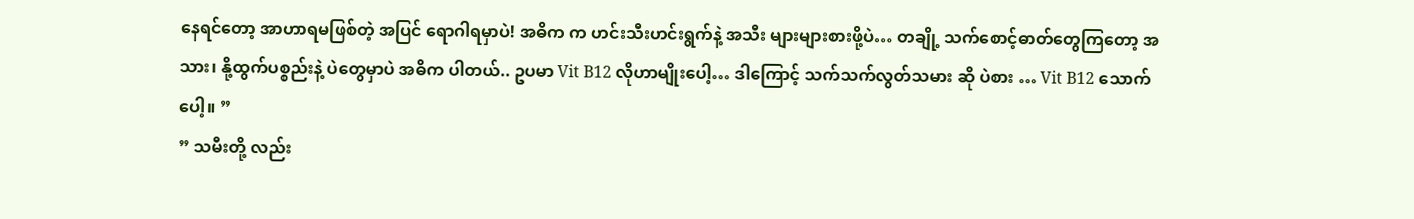နေရင်တော့ အာဟာရမဖြစ်တဲ့ အပြင် ရောဂါရမှာပဲ! အဓိက က ဟင်းသီးဟင်းရွက်နဲ့ အသီး များများစားဖို့ပဲ… တချို့ သက်စောင့်ဓာတ်တွေကြတော့ အသား၊ နို့ထွက်ပစ္စည်းနဲ့ ပဲတွေမှာပဲ အဓိက ပါတယ်.. ဥပမာ Vit B12 လိုဟာမျိုးပေါ့… ဒါကြောင့် သက်သက်လွတ်သမား ဆို ပဲစား … Vit B12 သောက် ပေါ့။ ”
” သမီးတို့ လည်း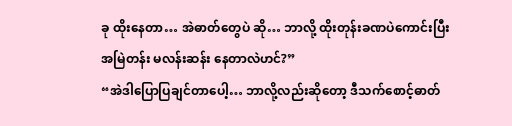ခု ထိုးနေတာ… အဲဓာတ်တွေပဲ ဆို… ဘာလို့ ထိုးတုန်းခဏပဲကောင်းပြီး အမြဲတန်း မလန်းဆန်း နေတာလဲဟင်?”
“အဲဒါပြောပြချင်တာပေါ့… ဘာလို့လည်းဆိုတော့ ဒီသက်စောင့်ဓာတ်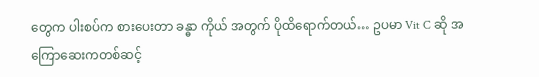တွေက ပါးစပ်က စားပေးတာ ခန္ဓာ ကိုယ် အတွက် ပိုထိရောက်တယ်… ဥပမာ Vit C ဆို အကြောဆေးကတစ်ဆင့်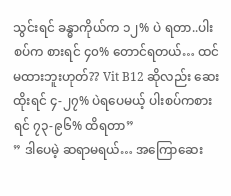သွင်းရင် ခန္ဓာကိုယ်က ၁၂% ပဲ ရတာ..ပါးစပ်က စားရင် ၄၀% တောင်ရတယ်… ထင်မထားဘူးဟုတ်?? Vit B12 ဆိုလည်း ဆေးထိုးရင် ၄-၂၇% ပဲရပေမယ့် ပါးစပ်ကစားရင် ၇၃-၉၆% ထိရတာ”
” ဒါပေမဲ့ ဆရာမရယ်… အကြောဆေး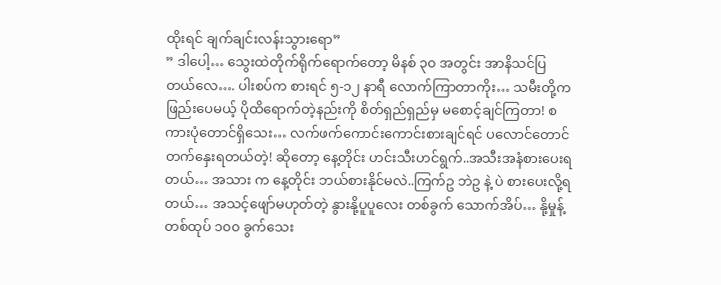ထိုးရင် ချက်ချင်းလန်းသွားရော”
” ဒါပေါ့… သွေးထဲတိုက်ရိုက်ရောက်တော့ မိနစ် ၃၀ အတွင်း အာနိသင်ပြတယ်လေ…. ပါးစပ်က စားရင် ၅-၁၂ နာရီ လောက်ကြာတာကိုး… သမီးတို့က ဖြည်းပေမယ့် ပိုထိရောက်တဲ့နည်းကို စိတ်ရှည်ရှည်မှ မစောင့်ချင်ကြတာ! စကားပုံတောင်ရှိသေး… လက်ဖက်ကောင်းကောင်းစားချင်ရင် ပလောင်တောင်တက်နှေးရတယ်တဲ့! ဆိုတော့ နေ့တိုင်း ဟင်းသီးဟင်ရွက်..အသီးအနံစားပေးရတယ်… အသား က နေ့တိုင်း ဘယ်စားနိုင်မလဲ..ကြက်ဥ ဘဲဥ နဲ့ ပဲ စားပေးလို့ရတယ်… အသင့်ဖျော်မဟုတ်တဲ့ နွားနို့ပူပူလေး တစ်ခွက် သောက်အိပ်… နို့မှုန့်တစ်ထုပ် ၁၀၀ ခွက်သေး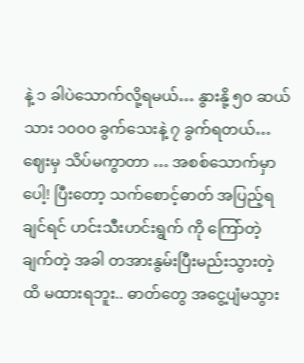နဲ့ ၁ ခါပဲသောက်လို့ရမယ်… နွားနို့ ၅၀ ဆယ်သား ၁၀၀၀ ခွက်သေးနဲ့ ၇ ခွက်ရတယ်… ဈေးမှ သိပ်မကွာတာ … အစစ်သောက်မှာပေါ့! ပြီးတော့ သက်စောင့်ဓာတ် အပြည့်ရချင်ရင် ဟင်းသီးဟင်းရွက် ကို ကြော်တဲ့ ချက်တဲ့ အခါ တအားနွမ်းပြီးမည်းသွားတဲ့ ထိ မထားရဘူး.. ဓာတ်တွေ အငွေ့ပျံမသွား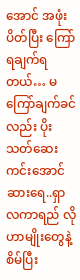အောင် အဖုံးပိတ်ပြီး ကြော်ရချက်ရတယ်… မကြော်ချက်ခင်လည်း ပိုးသတ်ဆေးကင်းအောင် ဆားရေ..ရှာလကာရည် လိုဟာမျိုးတွေနဲ့ စိမ်ပြီး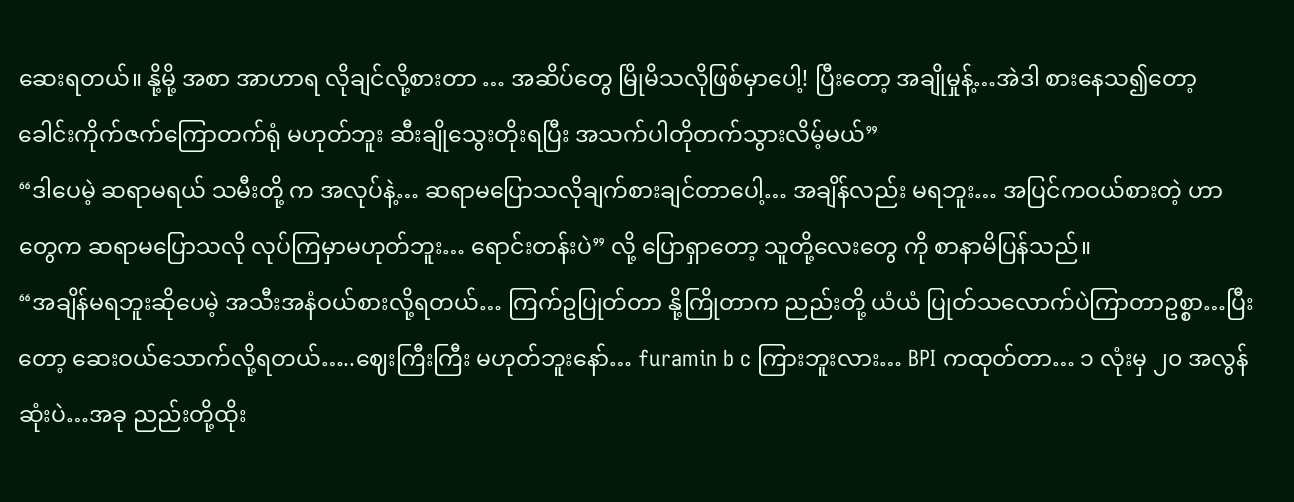ဆေးရတယ်။ နို့မို့ အစာ အာဟာရ လိုချင်လို့စားတာ … အဆိပ်တွေ မြိုမိသလိုဖြစ်မှာပေါ့! ပြီးတော့ အချိုမှုန့်…အဲဒါ စားနေသ၍တော့ ခေါင်းကိုက်ဇက်ကြောတက်ရုံ မဟုတ်ဘူး ဆီးချိုသွေးတိုးရပြီး အသက်ပါတိုတက်သွားလိမ့်မယ်”
“ဒါပေမဲ့ ဆရာမရယ် သမီးတို့ က အလုပ်နဲ့… ဆရာမပြောသလိုချက်စားချင်တာပေါ့… အချိန်လည်း မရဘူး… အပြင်ကဝယ်စားတဲ့ ဟာတွေက ဆရာမပြောသလို လုပ်ကြမှာမဟုတ်ဘူး… ရောင်းတန်းပဲ” လို့ ပြောရှာတော့ သူတို့လေးတွေ ကို စာနာမိပြန်သည်။
“အချိန်မရဘူးဆိုပေမဲ့ အသီးအနံဝယ်စားလို့ရတယ်… ကြက်ဥပြုတ်တာ နို့ကြိုတာက ညည်းတို့ ယံယံ ပြုတ်သလောက်ပဲကြာတာဥစ္စာ…ပြီးတော့ ဆေးဝယ်သောက်လို့ရတယ်…..ဈေးကြီးကြီး မဟုတ်ဘူးနော်… furamin b c ကြားဘူးလား… BPI ကထုတ်တာ… ၁ လုံးမှ ၂၀ အလွန်ဆုံးပဲ…အခု ညည်းတို့ထိုး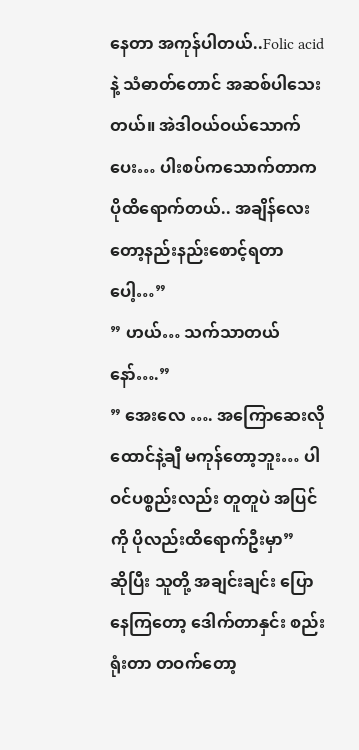နေတာ အကုန်ပါတယ်..Folic acid နဲ့ သံဓာတ်တောင် အဆစ်ပါသေးတယ်။ အဲဒါဝယ်ဝယ်သောက်ပေး… ပါးစပ်ကသောက်တာက ပိုထိရောက်တယ်.. အချိန်လေးတော့နည်းနည်းစောင့်ရတာပေါ့…”
” ဟယ်… သက်သာတယ်နော်….”
” အေးလေ …. အကြောဆေးလို ထောင်နဲ့ချီ မကုန်တော့ဘူး… ပါဝင်ပစ္စည်းလည်း တူတူပဲ အပြင်ကို ပိုလည်းထိရောက်ဦးမှာ”
ဆိုပြီး သူတို့ အချင်းချင်း ပြောနေကြတော့ ဒေါက်တာနှင်း စည်းရုံးတာ တဝက်တော့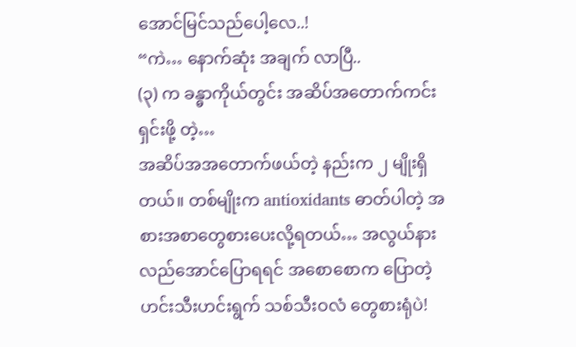အောင်မြင်သည်ပေါ့လေ..!
“ကဲ… နောက်ဆုံး အချက် လာပြီ..
(၃) က ခန္ဓာကိုယ်တွင်း အဆိပ်အတောက်ကင်းရှင်းဖို့ တဲ့…
အဆိပ်အအတောက်ဖယ်တဲ့ နည်းက ၂ မျိုးရှိတယ်။ တစ်မျိုးက antioxidants ဓာတ်ပါတဲ့ အစားအစာတွေစားပေးလို့ရတယ်… အလွယ်နားလည်အောင်ပြောရရင် အစောစောက ပြောတဲ့ ဟင်းသီးဟင်းရွက် သစ်သီးဝလံ တွေစားရုံပဲ!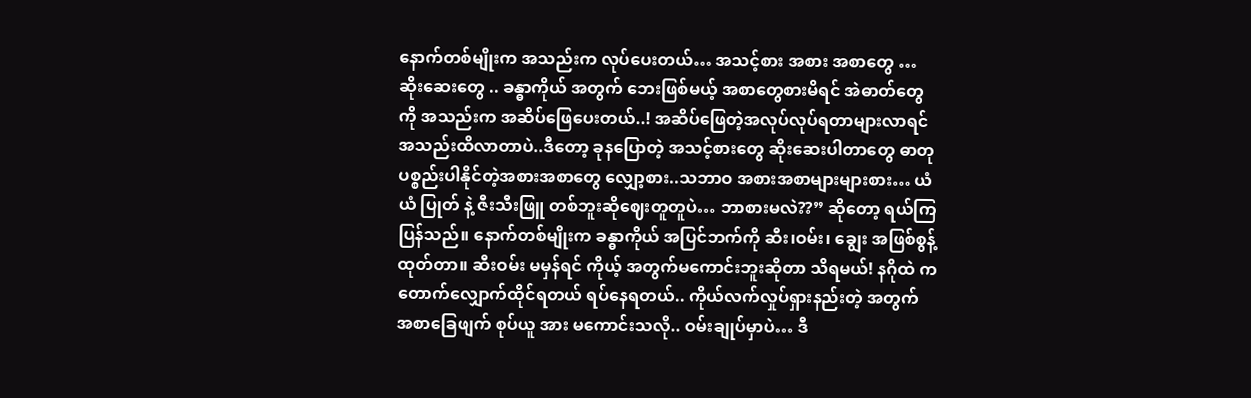နောက်တစ်မျိုးက အသည်းက လုပ်ပေးတယ်… အသင့်စား အစား အစာတွေ … ဆိုးဆေးတွေ .. ခန္ဓာကိုယ် အတွက် ဘေးဖြစ်မယ့် အစာတွေစားမိရင် အဲဓာတ်တွေကို အသည်းက အဆိပ်ဖြေပေးတယ်..! အဆိပ်ဖြေတဲ့အလုပ်လုပ်ရတာများလာရင် အသည်းထိလာတာပဲ..ဒီတော့ ခုနပြောတဲ့ အသင့်စားတွေ ဆိုးဆေးပါတာတွေ ဓာတုပစ္စည်းပါနိုင်တဲ့အစားအစာတွေ လျှော့စား..သဘာဝ အစားအစာများများစား… ယံယံ ပြုတ် နဲ့ ဇီးသီးဖြူ တစ်ဘူးဆိုဈေးတူတူပဲ… ဘာစားမလဲ??” ဆိုတော့ ရယ်ကြပြန်သည်။ နောက်တစ်မျိုးက ခန္ဓာကိုယ် အပြင်ဘက်ကို ဆီး၊ဝမ်း၊ ချွေး အဖြစ်စွန့်ထုတ်တာ။ ဆီးဝမ်း မမှန်ရင် ကိုယ့် အတွက်မကောင်းဘူးဆိုတာ သိရမယ်! နဂိုထဲ က တောက်လျှောက်ထိုင်ရတယ် ရပ်နေရတယ်.. ကိုယ်လက်လှုပ်ရှားနည်းတဲ့ အတွက် အစာခြေဖျက် စုပ်ယူ အား မကောင်းသလို.. ဝမ်းချုပ်မှာပဲ… ဒီ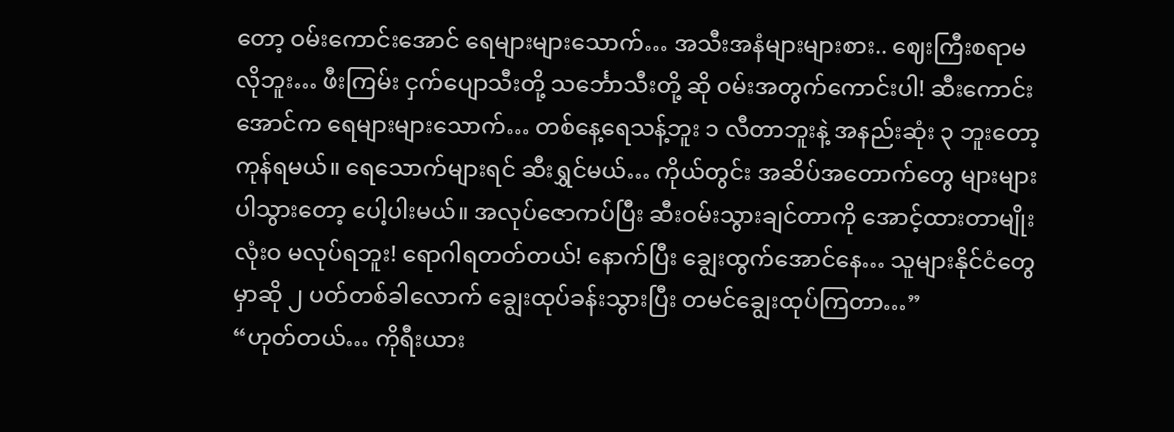တော့ ဝမ်းကောင်းအောင် ရေများများသောက်… အသီးအနံများများစား.. ဈေးကြီးစရာမလိုဘူး… ဖီးကြမ်း ငှက်ပျောသီးတို့ သင်္ဘောသီးတို့ ဆို ဝမ်းအတွက်ကောင်းပါ! ဆီးကောင်းအောင်က ရေများများသောက်… တစ်နေ့ရေသန့်ဘူး ၁ လီတာဘူးနဲ့ အနည်းဆုံး ၃ ဘူးတော့ကုန်ရမယ်။ ရေသောက်များရင် ဆီးရွှင်မယ်… ကိုယ်တွင်း အဆိပ်အတောက်တွေ များများပါသွားတော့ ပေါ့ပါးမယ်။ အလုပ်ဇောကပ်ပြီး ဆီးဝမ်းသွားချင်တာကို အောင့်ထားတာမျိုး လုံးဝ မလုပ်ရဘူး! ရောဂါရတတ်တယ်! နောက်ပြီး ချွေးထွက်အောင်နေ… သူများနိုင်ငံတွေမှာဆို ၂ ပတ်တစ်ခါလောက် ချွေးထုပ်ခန်းသွားပြီး တမင်ချွေးထုပ်ကြတာ…”
“ဟုတ်တယ်… ကိုရီးယား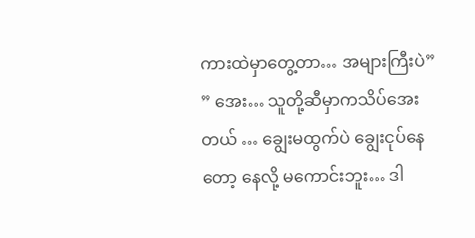ကားထဲမှာတွေ့တာ… အများကြီးပဲ”
” အေး… သူတို့ဆီမှာကသိပ်အေးတယ် … ချွေးမထွက်ပဲ ချွေးငုပ်နေတော့ နေလို့ မကောင်းဘူး… ဒါ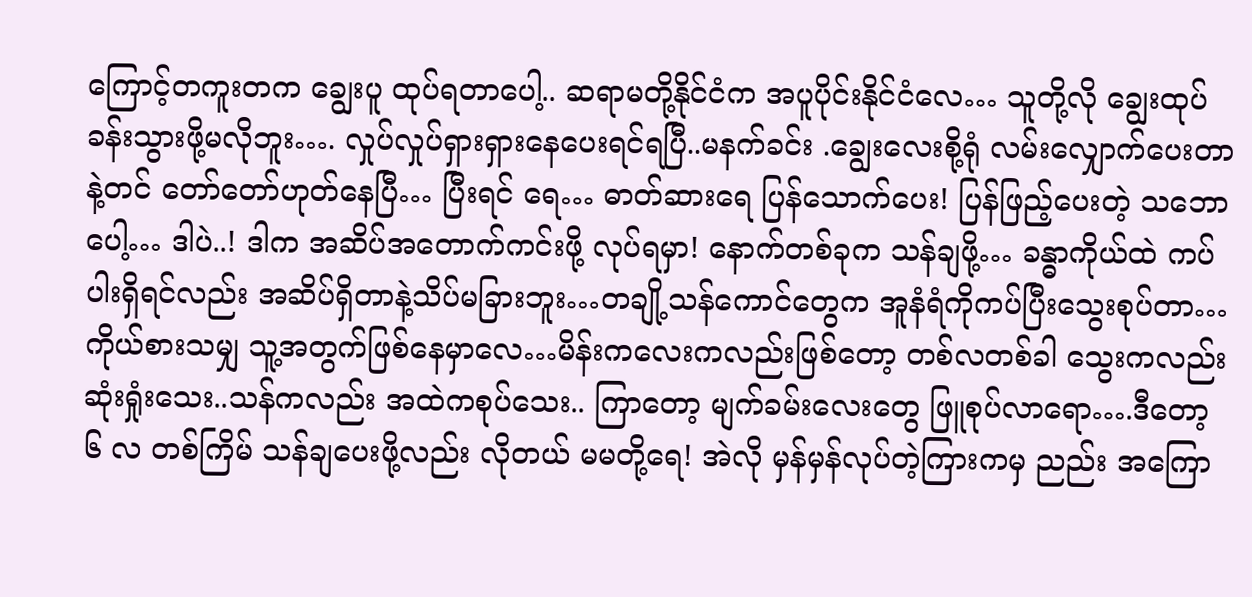ကြောင့်တကူးတက ချွေးပူ ထုပ်ရတာပေါ့.. ဆရာမတို့နိုင်ငံက အပူပိုင်းနိုင်ငံလေ… သူတို့လို ချွေးထုပ်ခန်းသွားဖို့မလိုဘူး…. လှုပ်လှုပ်ရှားရှားနေပေးရင်ရပြီ..မနက်ခင်း .ချွေးလေးစို့ရုံ လမ်းလျှောက်ပေးတာ နဲ့တင် တော်တော်ဟုတ်နေပြီ… ပြီးရင် ရေ… ဓာတ်ဆားရေ ပြန်သောက်ပေး! ပြန်ဖြည့်ပေးတဲ့ သဘောပေါ့… ဒါပဲ..! ဒါက အဆိပ်အတောက်ကင်းဖို့ လုပ်ရမှာ! နောက်တစ်ခုက သန်ချဖို့… ခန္ဓာကိုယ်ထဲ ကပ်ပါးရှိရင်လည်း အဆိပ်ရှိတာနဲ့သိပ်မခြားဘူး…တချို့သန်ကောင်တွေက အူနံရံကိုကပ်ပြီးသွေးစုပ်တာ… ကိုယ်စားသမျှ သူ့အတွက်ဖြစ်နေမှာလေ…မိန်းကလေးကလည်းဖြစ်တော့ တစ်လတစ်ခါ သွေးကလည်း ဆုံးရှုံးသေး..သန်ကလည်း အထဲကစုပ်သေး.. ကြာတော့ မျက်ခမ်းလေးတွေ ဖြူစုပ်လာရော….ဒီတော့ ၆ လ တစ်ကြိမ် သန်ချပေးဖို့လည်း လိုတယ် မမတို့ရေ! အဲလို မှန်မှန်လုပ်တဲ့ကြားကမှ ညည်း အကြော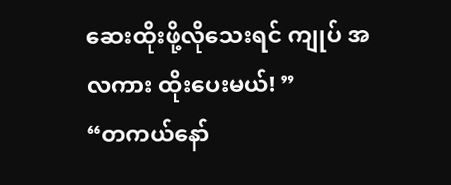ဆေးထိုးဖို့လိုသေးရင် ကျုပ် အလကား ထိုးပေးမယ်! ”
“တကယ်နော်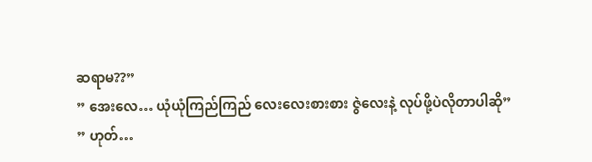ဆရာမ??”
” အေးလေ… ယုံယုံကြည်ကြည် လေးလေးစားစား ဇွဲလေးနဲ့ လုပ်ဖို့ပဲလိုတာပါဆို”
” ဟုတ်…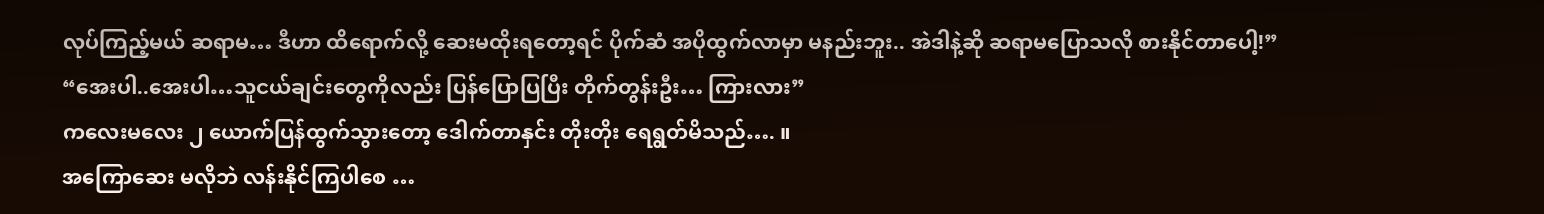လုပ်ကြည့်မယ် ဆရာမ… ဒီဟာ ထိရောက်လို့ ဆေးမထိုးရတော့ရင် ပိုက်ဆံ အပိုထွက်လာမှာ မနည်းဘူး.. အဲဒါနဲ့ဆို ဆရာမပြောသလို စားနိုင်တာပေါ့!”
“အေးပါ..အေးပါ…သူငယ်ချင်းတွေကိုလည်း ပြန်ပြောပြပြီး တိုက်တွန်းဦး… ကြားလား”
ကလေးမလေး ၂ ယောက်ပြန်ထွက်သွားတော့ ဒေါက်တာနှင်း တိုးတိုး ရေရွတ်မိသည်…. ။
အကြောဆေး မလိုဘဲ လန်းနိုင်ကြပါစေ …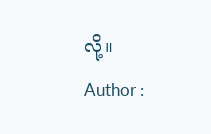လို့။
Author :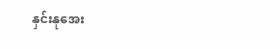နှင်းနုအေး